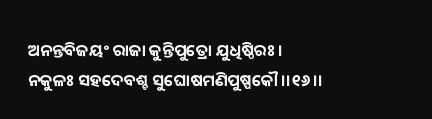ଅନନ୍ତବିଜୟଂ ରାଜା କୁନ୍ତିପୁତ୍ରୋ ଯୁଧିଷ୍ଠିରଃ ।
ନକୁଳଃ ସହଦେବଶ୍ଚ ସୁଘୋଷମଣିପୁଷ୍ପକୌ ।।୧୬।।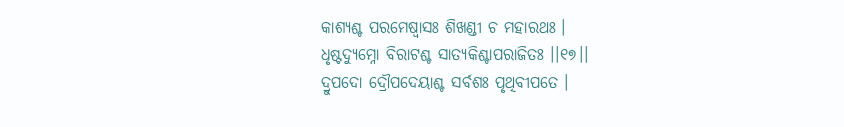କାଶ୍ୟଶ୍ଚ ପରମେଷ୍ୱାସଃ ଶିଖଣ୍ଡୀ ଚ ମହାରଥଃ ।
ଧୃଷ୍ଟଦ୍ୟୁମ୍ନୋ ବିରାଟଶ୍ଚ ସାତ୍ୟକିଶ୍ଚାପରାଜିତଃ ।।୧୭।।
ଦ୍ରୁପଦୋ ଦ୍ରୌପଦେୟାଶ୍ଚ ସର୍ବଶଃ ପୃଥିବୀପତେ ।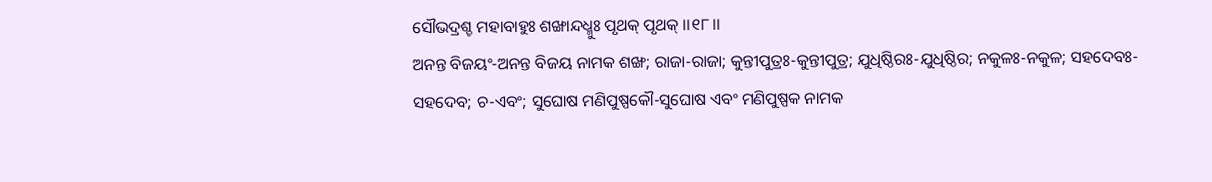ସୌଭଦ୍ରଶ୍ଚ ମହାବାହୁଃ ଶଙ୍ଖାନ୍ଦଧ୍ମୁଃ ପୃଥକ୍ ପୃଥକ୍ ।।୧୮।।
ଅନନ୍ତ ବିଜୟଂ-ଅନନ୍ତ ବିଜୟ ନାମକ ଶଙ୍ଖ; ରାଜା-ରାଜା; କୁନ୍ତୀପୁତ୍ରଃ-କୁନ୍ତୀପୁତ୍ର; ଯୁଧିଷ୍ଠିରଃ-ଯୁଧିଷ୍ଠିର; ନକୁଳଃ-ନକୁଳ; ସହଦେବଃ-ସହଦେବ; ଚ-ଏବଂ; ସୁଘୋଷ ମଣିପୁଷ୍ପକୌ-ସୁଘୋଷ ଏବଂ ମଣିପୁଷ୍ପକ ନାମକ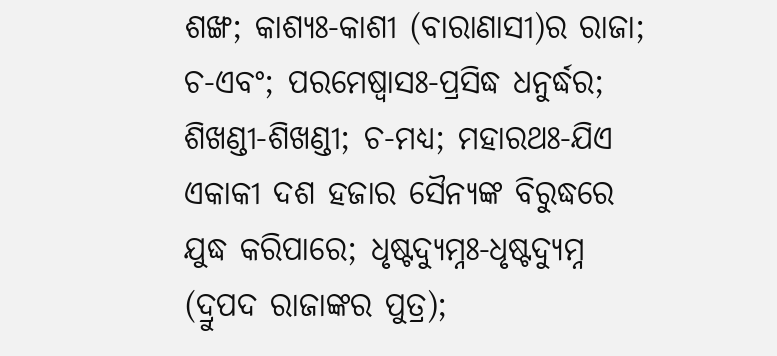ଶଙ୍ଖ; କାଶ୍ୟଃ-କାଶୀ (ବାରାଣାସୀ)ର ରାଜା; ଚ-ଏବଂ; ପରମେଷ୍ୱାସଃ-ପ୍ରସିଦ୍ଧ ଧନୁର୍ଦ୍ଧର; ଶିଖଣ୍ଡୀ-ଶିଖଣ୍ଡୀ; ଚ-ମଧ୍ୟ; ମହାରଥଃ-ଯିଏ ଏକାକୀ ଦଶ ହଜାର ସୈନ୍ୟଙ୍କ ବିରୁଦ୍ଧରେ ଯୁଦ୍ଧ କରିପାରେ; ଧୃଷ୍ଟଦ୍ୟୁମ୍ନଃ-ଧୃଷ୍ଟଦ୍ୟୁମ୍ନ (ଦ୍ରୁପଦ ରାଜାଙ୍କର ପୁତ୍ର);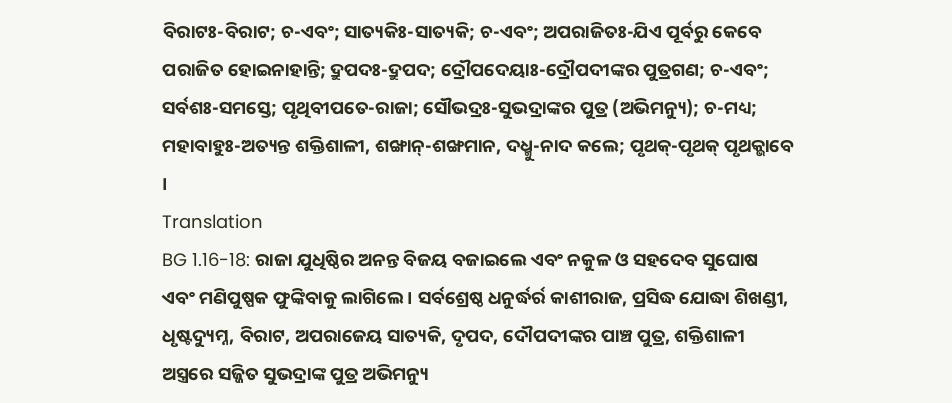ବିରାଟଃ-ବିରାଟ; ଚ-ଏବଂ; ସାତ୍ୟକିଃ-ସାତ୍ୟକି; ଚ-ଏବଂ; ଅପରାଜିତଃ-ଯିଏ ପୂର୍ବରୁ କେବେ ପରାଜିତ ହୋଇନାହାନ୍ତି; ଦ୍ରୁପଦଃ-ଦ୍ରୁପଦ; ଦ୍ରୌପଦେୟାଃ-ଦ୍ରୌପଦୀଙ୍କର ପୁତ୍ରଗଣ; ଚ-ଏବଂ; ସର୍ବଶଃ-ସମସ୍ତେ; ପୃଥିବୀପତେ-ରାଜା; ସୌଭଦ୍ରଃ-ସୁଭଦ୍ରାଙ୍କର ପୁତ୍ର (ଅଭିମନ୍ୟୁ); ଚ-ମଧ୍ୟ; ମହାବାହୁଃ-ଅତ୍ୟନ୍ତ ଶକ୍ତିଶାଳୀ, ଶଙ୍ଖାନ୍-ଶଙ୍ଖମାନ, ଦଧ୍ମୁ-ନାଦ କଲେ; ପୃଥକ୍-ପୃଥକ୍ ପୃଥକ୍ଭାବେ ।
Translation
BG 1.16-18: ରାଜା ଯୁଧିଷ୍ଠିର ଅନନ୍ତ ବିଜୟ ବଜାଇଲେ ଏବଂ ନକୁଳ ଓ ସହଦେବ ସୁଘୋଷ ଏବଂ ମଣିପୁଷ୍ପକ ଫୁଙ୍କିବାକୁ ଲାଗିଲେ । ସର୍ବଶ୍ରେଷ୍ଠ ଧନୁର୍ଦ୍ଧର୍ର କାଶୀରାଜ, ପ୍ରସିଦ୍ଧ ଯୋଦ୍ଧା ଶିଖଣ୍ଡୀ, ଧୃଷ୍ଟଦ୍ୟୁମ୍ନ, ବିରାଟ, ଅପରାଜେୟ ସାତ୍ୟକି, ଦୃପଦ, ଦୌପଦୀଙ୍କର ପାଞ୍ଚ ପୁତ୍ର, ଶକ୍ତିଶାଳୀ ଅସ୍ତ୍ରରେ ସଜ୍ଜିତ ସୁଭଦ୍ରାଙ୍କ ପୁତ୍ର ଅଭିମନ୍ୟୁ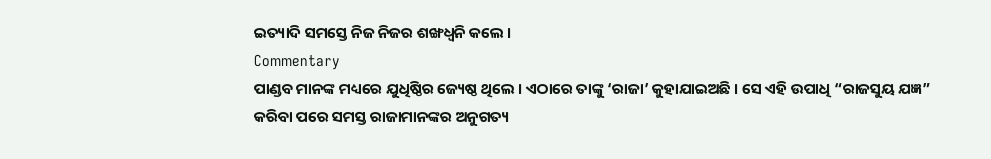ଇତ୍ୟାଦି ସମସ୍ତେ ନିଜ ନିଜର ଶଙ୍ଖଧ୍ୱନି କଲେ ।
Commentary
ପାଣ୍ଡବ ମାନଙ୍କ ମଧ୍ୟରେ ଯୁଧିଷ୍ଠିର ଜ୍ୟେଷ୍ଠ ଥିଲେ । ଏଠାରେ ତାଙ୍କୁ ‘ରାଜା’ କୁହାଯାଇଅଛି । ସେ ଏହି ଉପାଧି “ରାଜସୁୟ ଯଜ୍ଞ” କରିବା ପରେ ସମସ୍ତ ରାଜାମାନଙ୍କର ଅନୁଗତ୍ୟ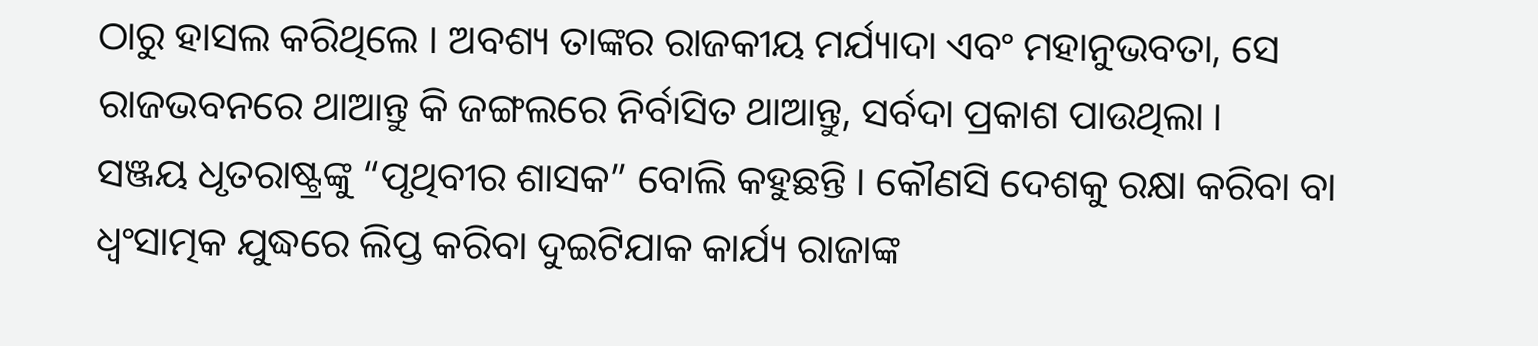ଠାରୁ ହାସଲ କରିଥିଲେ । ଅବଶ୍ୟ ତାଙ୍କର ରାଜକୀୟ ମର୍ଯ୍ୟାଦା ଏବଂ ମହାନୁଭବତା, ସେ ରାଜଭବନରେ ଥାଆନ୍ତୁ କି ଜଙ୍ଗଲରେ ନିର୍ବାସିତ ଥାଆନ୍ତୁ, ସର୍ବଦା ପ୍ରକାଶ ପାଉଥିଲା ।
ସଞ୍ଜୟ ଧୃତରାଷ୍ଟ୍ରଙ୍କୁ “ପୃଥିବୀର ଶାସକ” ବୋଲି କହୁଛନ୍ତି । କୌଣସି ଦେଶକୁ ରକ୍ଷା କରିବା ବା ଧ୍ୱଂସାତ୍ମକ ଯୁଦ୍ଧରେ ଲିପ୍ତ କରିବା ଦୁଇଟିଯାକ କାର୍ଯ୍ୟ ରାଜାଙ୍କ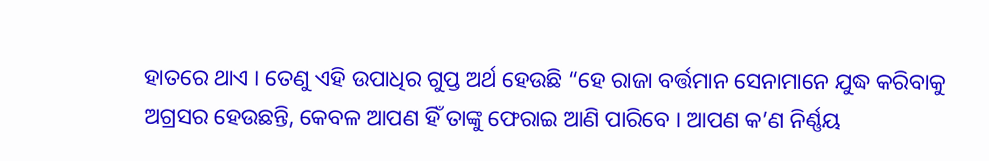ହାତରେ ଥାଏ । ତେଣୁ ଏହି ଉପାଧିର ଗୁପ୍ତ ଅର୍ଥ ହେଉଛି “ହେ ରାଜା ବର୍ତ୍ତମାନ ସେନାମାନେ ଯୁଦ୍ଧ କରିବାକୁ ଅଗ୍ରସର ହେଉଛନ୍ତି, କେବଳ ଆପଣ ହିଁ ତାଙ୍କୁ ଫେରାଇ ଆଣି ପାରିବେ । ଆପଣ କ’ଣ ନିର୍ଣ୍ଣୟ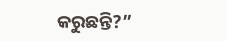କରୁଛନ୍ତି?”